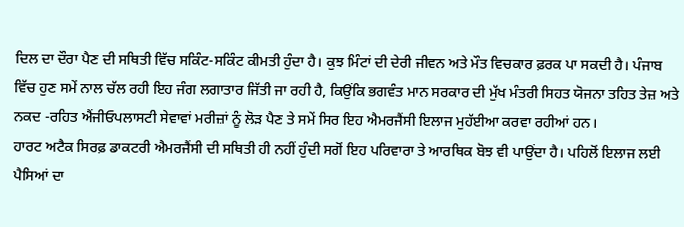ਦਿਲ ਦਾ ਦੌਰਾ ਪੈਣ ਦੀ ਸਥਿਤੀ ਵਿੱਚ ਸਕਿੰਟ-ਸਕਿੰਟ ਕੀਮਤੀ ਹੁੰਦਾ ਹੈ। ਕੁਝ ਮਿੰਟਾਂ ਦੀ ਦੇਰੀ ਜੀਵਨ ਅਤੇ ਮੌਤ ਵਿਚਕਾਰ ਫ਼ਰਕ ਪਾ ਸਕਦੀ ਹੈ। ਪੰਜਾਬ ਵਿੱਚ ਹੁਣ ਸਮੇਂ ਨਾਲ ਚੱਲ ਰਹੀ ਇਹ ਜੰਗ ਲਗਾਤਾਰ ਜਿੱਤੀ ਜਾ ਰਹੀ ਹੈ, ਕਿਉਂਕਿ ਭਗਵੰਤ ਮਾਨ ਸਰਕਾਰ ਦੀ ਮੁੱਖ ਮੰਤਰੀ ਸਿਹਤ ਯੋਜਨਾ ਤਹਿਤ ਤੇਜ਼ ਅਤੇ ਨਕਦ -ਰਹਿਤ ਐਂਜੀਓਪਲਾਸਟੀ ਸੇਵਾਵਾਂ ਮਰੀਜ਼ਾਂ ਨੂੰ ਲੋਡ਼ ਪੈਣ ਤੇ ਸਮੇਂ ਸਿਰ ਇਹ ਐਮਰਜੈਂਸੀ ਇਲਾਜ ਮੁਹੱਈਆ ਕਰਵਾ ਰਹੀਆਂ ਹਨ।
ਹਾਰਟ ਅਟੈਕ ਸਿਰਫ਼ ਡਾਕਟਰੀ ਐਮਰਜੈਂਸੀ ਦੀ ਸਥਿਤੀ ਹੀ ਨਹੀਂ ਹੁੰਦੀ ਸਗੋਂ ਇਹ ਪਰਿਵਾਰਾ ਤੇ ਆਰਥਿਕ ਬੋਝ ਵੀ ਪਾਉਂਦਾ ਹੈ। ਪਹਿਲੋਂ ਇਲਾਜ ਲਈ ਪੈਸਿਆਂ ਦਾ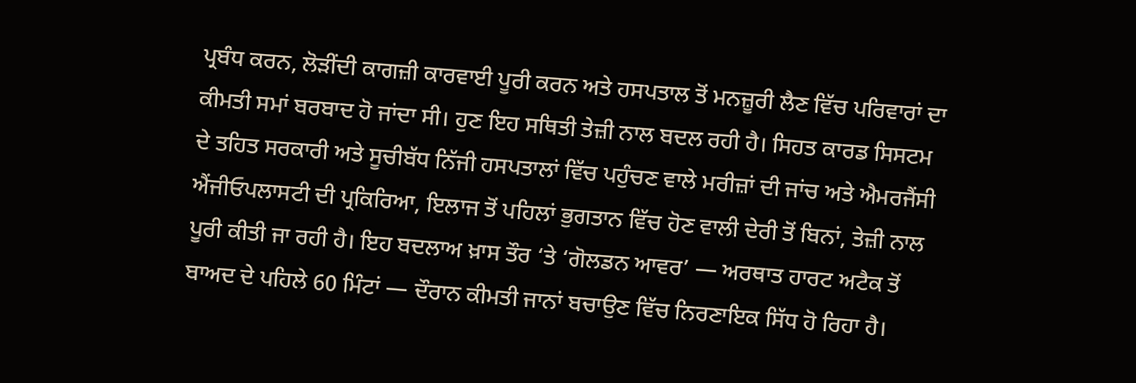ਪ੍ਰਬੰਧ ਕਰਨ, ਲੋੜੀਂਦੀ ਕਾਗਜ਼ੀ ਕਾਰਵਾਈ ਪੂਰੀ ਕਰਨ ਅਤੇ ਹਸਪਤਾਲ ਤੋਂ ਮਨਜ਼ੂਰੀ ਲੈਣ ਵਿੱਚ ਪਰਿਵਾਰਾਂ ਦਾ ਕੀਮਤੀ ਸਮਾਂ ਬਰਬਾਦ ਹੋ ਜਾਂਦਾ ਸੀ। ਹੁਣ ਇਹ ਸਥਿਤੀ ਤੇਜ਼ੀ ਨਾਲ ਬਦਲ ਰਹੀ ਹੈ। ਸਿਹਤ ਕਾਰਡ ਸਿਸਟਮ ਦੇ ਤਹਿਤ ਸਰਕਾਰੀ ਅਤੇ ਸੂਚੀਬੱਧ ਨਿੱਜੀ ਹਸਪਤਾਲਾਂ ਵਿੱਚ ਪਹੁੰਚਣ ਵਾਲੇ ਮਰੀਜ਼ਾਂ ਦੀ ਜਾਂਚ ਅਤੇ ਐਮਰਜੈਂਸੀ ਐਂਜੀਓਪਲਾਸਟੀ ਦੀ ਪ੍ਰਕਿਰਿਆ, ਇਲਾਜ ਤੋਂ ਪਹਿਲਾਂ ਭੁਗਤਾਨ ਵਿੱਚ ਹੋਣ ਵਾਲੀ ਦੇਰੀ ਤੋਂ ਬਿਨਾਂ, ਤੇਜ਼ੀ ਨਾਲ ਪੂਰੀ ਕੀਤੀ ਜਾ ਰਹੀ ਹੈ। ਇਹ ਬਦਲਾਅ ਖ਼ਾਸ ਤੌਰ ‘ਤੇ ‘ਗੋਲਡਨ ਆਵਰ’ — ਅਰਥਾਤ ਹਾਰਟ ਅਟੈਕ ਤੋਂ ਬਾਅਦ ਦੇ ਪਹਿਲੇ 60 ਮਿੰਟਾਂ — ਦੌਰਾਨ ਕੀਮਤੀ ਜਾਨਾਂ ਬਚਾਉਣ ਵਿੱਚ ਨਿਰਣਾਇਕ ਸਿੱਧ ਹੋ ਰਿਹਾ ਹੈ।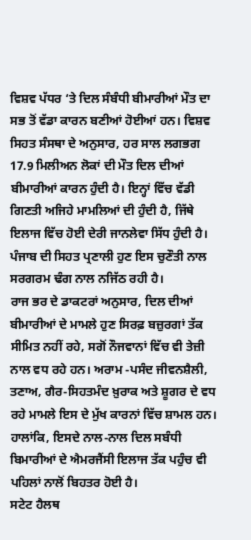ਵਿਸ਼ਵ ਪੱਧਰ ‘ਤੇ ਦਿਲ ਸੰਬੰਧੀ ਬੀਮਾਰੀਆਂ ਮੌਤ ਦਾ ਸਭ ਤੋਂ ਵੱਡਾ ਕਾਰਨ ਬਣੀਆਂ ਹੋਈਆਂ ਹਨ। ਵਿਸ਼ਵ ਸਿਹਤ ਸੰਸਥਾ ਦੇ ਅਨੁਸਾਰ, ਹਰ ਸਾਲ ਲਗਭਗ 17.9 ਮਿਲੀਅਨ ਲੋਕਾਂ ਦੀ ਮੌਤ ਦਿਲ ਦੀਆਂ ਬੀਮਾਰੀਆਂ ਕਾਰਨ ਹੁੰਦੀ ਹੈ। ਇਨ੍ਹਾਂ ਵਿੱਚ ਵੱਡੀ ਗਿਣਤੀ ਅਜਿਹੇ ਮਾਮਲਿਆਂ ਦੀ ਹੁੰਦੀ ਹੈ, ਜਿੱਥੇ ਇਲਾਜ ਵਿੱਚ ਹੋਈ ਦੇਰੀ ਜਾਨਲੇਵਾ ਸਿੱਧ ਹੁੰਦੀ ਹੈ। ਪੰਜਾਬ ਦੀ ਸਿਹਤ ਪ੍ਰਣਾਲੀ ਹੁਣ ਇਸ ਚੁਣੌਤੀ ਨਾਲ ਸਰਗਰਮ ਢੰਗ ਨਾਲ ਨਜਿੱਠ ਰਹੀ ਹੈ।
ਰਾਜ ਭਰ ਦੇ ਡਾਕਟਰਾਂ ਅਨੁਸਾਰ, ਦਿਲ ਦੀਆਂ ਬੀਮਾਰੀਆਂ ਦੇ ਮਾਮਲੇ ਹੁਣ ਸਿਰਫ਼ ਬਜ਼ੁਰਗਾਂ ਤੱਕ ਸੀਮਿਤ ਨਹੀਂ ਰਹੇ, ਸਗੋਂ ਨੌਜਵਾਨਾਂ ਵਿੱਚ ਵੀ ਤੇਜ਼ੀ ਨਾਲ ਵਧ ਰਹੇ ਹਨ। ਅਰਾਮ -ਪਸੰਦ ਜੀਵਨਸ਼ੈਲੀ, ਤਣਾਅ, ਗੈਰ-ਸਿਹਤਮੰਦ ਖ਼ੁਰਾਕ ਅਤੇ ਸ਼ੂਗਰ ਦੇ ਵਧ ਰਹੇ ਮਾਮਲੇ ਇਸ ਦੇ ਮੁੱਖ ਕਾਰਨਾਂ ਵਿੱਚ ਸ਼ਾਮਲ ਹਨ। ਹਾਲਾਂਕਿ, ਇਸਦੇ ਨਾਲ-ਨਾਲ ਦਿਲ ਸਬੰਧੀ ਬਿਮਾਰੀਆਂ ਦੇ ਐਮਰਜੈਂਸੀ ਇਲਾਜ ਤੱਕ ਪਹੁੰਚ ਵੀ ਪਹਿਲਾਂ ਨਾਲੋਂ ਬਿਹਤਰ ਹੋਈ ਹੈ।
ਸਟੇਟ ਹੈਲਥ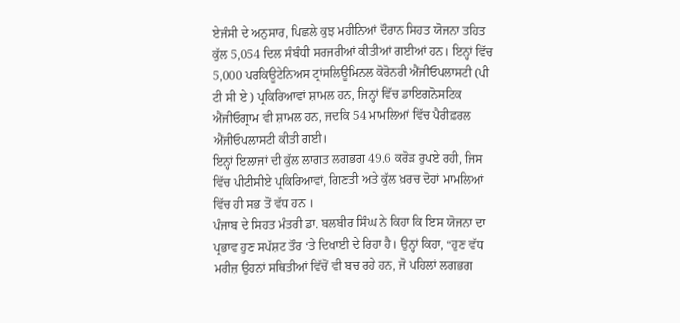ਏਜੰਸੀ ਦੇ ਅਨੁਸਾਰ, ਪਿਛਲੇ ਕੁਝ ਮਹੀਨਿਆਂ ਦੌਰਾਨ ਸਿਹਤ ਯੋਜਨਾ ਤਹਿਤ ਕੁੱਲ 5,054 ਦਿਲ ਸੰਬੰਧੀ ਸਰਜਰੀਆਂ ਕੀਤੀਆਂ ਗਈਆਂ ਹਨ। ਇਨ੍ਹਾਂ ਵਿੱਚ 5,000 ਪਰਕਿਊਟੇਨਿਅਸ ਟ੍ਰਾਂਸਲਿਊਮਿਨਲ ਕੋਰੋਨਰੀ ਐਂਜੀਓਪਲਾਸਟੀ (ਪੀ ਟੀ ਸੀ ਏ ) ਪ੍ਰਕਿਰਿਆਵਾਂ ਸ਼ਾਮਲ ਹਨ, ਜਿਨ੍ਹਾਂ ਵਿੱਚ ਡਾਇਗਨੋਸਟਿਕ ਐਂਜੀਓਗ੍ਰਾਮ ਵੀ ਸ਼ਾਮਲ ਹਨ, ਜਦਕਿ 54 ਮਾਮਲਿਆਂ ਵਿੱਚ ਪੈਰੀਫ਼ਰਲ ਐਂਜੀਓਪਲਾਸਟੀ ਕੀਤੀ ਗਈ।
ਇਨ੍ਹਾਂ ਇਲਾਜਾਂ ਦੀ ਕੁੱਲ ਲਾਗਤ ਲਗਭਗ 49.6 ਕਰੋੜ ਰੁਪਏ ਰਹੀ, ਜਿਸ ਵਿੱਚ ਪੀਟੀਸੀਏ ਪ੍ਰਕਿਰਿਆਵਾਂ, ਗਿਣਤੀ ਅਤੇ ਕੁੱਲ ਖ਼ਰਚ ਦੋਹਾਂ ਮਾਮਲਿਆਂ ਵਿੱਚ ਹੀ ਸਭ ਤੋਂ ਵੱਧ ਹਨ ।
ਪੰਜਾਬ ਦੇ ਸਿਹਤ ਮੰਤਰੀ ਡਾ. ਬਲਬੀਰ ਸਿੰਘ ਨੇ ਕਿਹਾ ਕਿ ਇਸ ਯੋਜਨਾ ਦਾ ਪ੍ਰਭਾਵ ਹੁਣ ਸਪੱਸ਼ਟ ਤੌਰ ‘ਤੇ ਦਿਖਾਈ ਦੇ ਰਿਹਾ ਹੈ। ਉਨ੍ਹਾਂ ਕਿਹਾ, “ਹੁਣ ਵੱਧ ਮਰੀਜ਼ ਉਹਨਾਂ ਸਥਿਤੀਆਂ ਵਿੱਚੋਂ ਵੀ ਬਚ ਰਹੇ ਹਨ, ਜੋ ਪਹਿਲਾਂ ਲਗਭਗ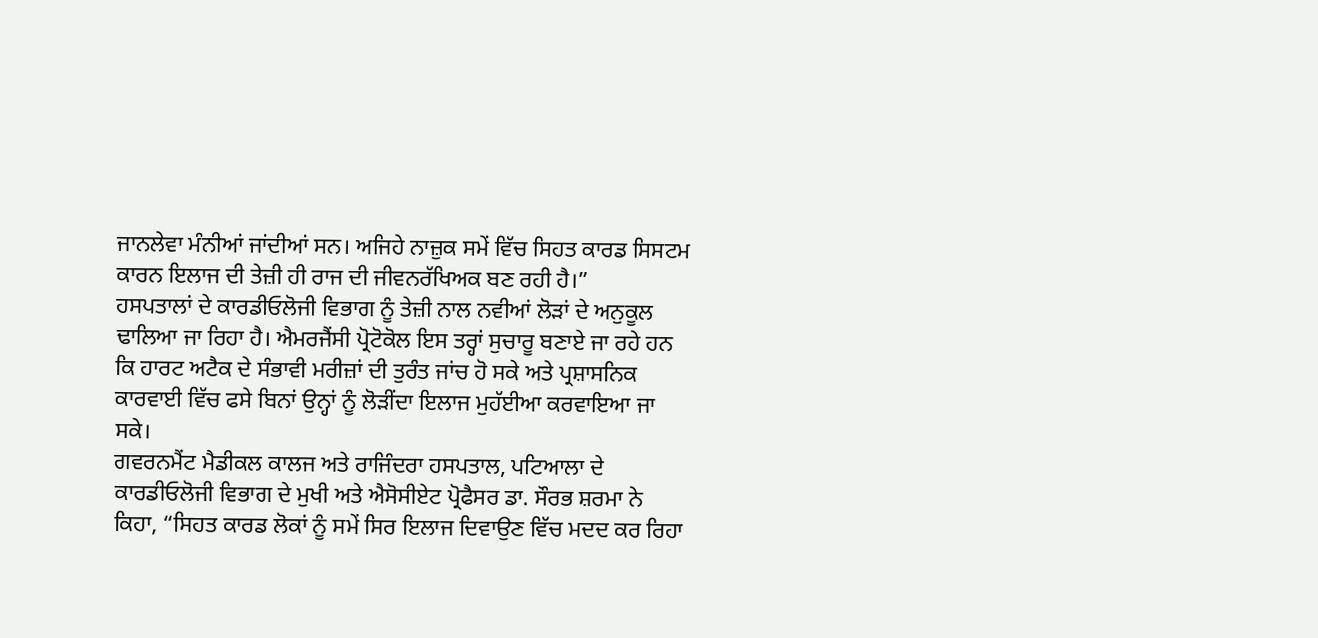ਜਾਨਲੇਵਾ ਮੰਨੀਆਂ ਜਾਂਦੀਆਂ ਸਨ। ਅਜਿਹੇ ਨਾਜ਼ੁਕ ਸਮੇਂ ਵਿੱਚ ਸਿਹਤ ਕਾਰਡ ਸਿਸਟਮ ਕਾਰਨ ਇਲਾਜ ਦੀ ਤੇਜ਼ੀ ਹੀ ਰਾਜ ਦੀ ਜੀਵਨਰੱਖਿਅਕ ਬਣ ਰਹੀ ਹੈ।”
ਹਸਪਤਾਲਾਂ ਦੇ ਕਾਰਡੀਓਲੋਜੀ ਵਿਭਾਗ ਨੂੰ ਤੇਜ਼ੀ ਨਾਲ ਨਵੀਆਂ ਲੋੜਾਂ ਦੇ ਅਨੁਕੂਲ ਢਾਲਿਆ ਜਾ ਰਿਹਾ ਹੈ। ਐਮਰਜੈਂਸੀ ਪ੍ਰੋਟੋਕੋਲ ਇਸ ਤਰ੍ਹਾਂ ਸੁਚਾਰੂ ਬਣਾਏ ਜਾ ਰਹੇ ਹਨ ਕਿ ਹਾਰਟ ਅਟੈਕ ਦੇ ਸੰਭਾਵੀ ਮਰੀਜ਼ਾਂ ਦੀ ਤੁਰੰਤ ਜਾਂਚ ਹੋ ਸਕੇ ਅਤੇ ਪ੍ਰਸ਼ਾਸਨਿਕ ਕਾਰਵਾਈ ਵਿੱਚ ਫਸੇ ਬਿਨਾਂ ਉਨ੍ਹਾਂ ਨੂੰ ਲੋੜੀਂਦਾ ਇਲਾਜ ਮੁਹੱਈਆ ਕਰਵਾਇਆ ਜਾ ਸਕੇ।
ਗਵਰਨਮੈਂਟ ਮੈਡੀਕਲ ਕਾਲਜ ਅਤੇ ਰਾਜਿੰਦਰਾ ਹਸਪਤਾਲ, ਪਟਿਆਲਾ ਦੇ ਕਾਰਡੀਓਲੋਜੀ ਵਿਭਾਗ ਦੇ ਮੁਖੀ ਅਤੇ ਐਸੋਸੀਏਟ ਪ੍ਰੋਫੈਸਰ ਡਾ. ਸੌਰਭ ਸ਼ਰਮਾ ਨੇ ਕਿਹਾ, “ਸਿਹਤ ਕਾਰਡ ਲੋਕਾਂ ਨੂੰ ਸਮੇਂ ਸਿਰ ਇਲਾਜ ਦਿਵਾਉਣ ਵਿੱਚ ਮਦਦ ਕਰ ਰਿਹਾ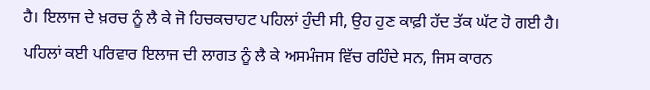ਹੈ। ਇਲਾਜ ਦੇ ਖ਼ਰਚ ਨੂੰ ਲੈ ਕੇ ਜੋ ਹਿਚਕਚਾਹਟ ਪਹਿਲਾਂ ਹੁੰਦੀ ਸੀ, ਉਹ ਹੁਣ ਕਾਫ਼ੀ ਹੱਦ ਤੱਕ ਘੱਟ ਹੋ ਗਈ ਹੈ। ਪਹਿਲਾਂ ਕਈ ਪਰਿਵਾਰ ਇਲਾਜ ਦੀ ਲਾਗਤ ਨੂੰ ਲੈ ਕੇ ਅਸਮੰਜਸ ਵਿੱਚ ਰਹਿੰਦੇ ਸਨ, ਜਿਸ ਕਾਰਨ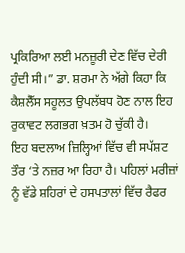ਪ੍ਰਕਿਰਿਆ ਲਈ ਮਨਜ਼ੂਰੀ ਦੇਣ ਵਿੱਚ ਦੇਰੀ ਹੁੰਦੀ ਸੀ।” ਡਾ. ਸ਼ਰਮਾ ਨੇ ਅੱਗੇ ਕਿਹਾ ਕਿ ਕੈਸ਼ਲੈੱਸ ਸਹੂਲਤ ਉਪਲੱਬਧ ਹੋਣ ਨਾਲ ਇਹ ਰੁਕਾਵਟ ਲਗਭਗ ਖ਼ਤਮ ਹੋ ਚੁੱਕੀ ਹੈ।
ਇਹ ਬਦਲਾਅ ਜ਼ਿਲ੍ਹਿਆਂ ਵਿੱਚ ਵੀ ਸਪੱਸ਼ਟ ਤੌਰ ‘ਤੇ ਨਜ਼ਰ ਆ ਰਿਹਾ ਹੈ। ਪਹਿਲਾਂ ਮਰੀਜ਼ਾਂ ਨੂੰ ਵੱਡੇ ਸ਼ਹਿਰਾਂ ਦੇ ਹਸਪਤਾਲਾਂ ਵਿੱਚ ਰੈਫਰ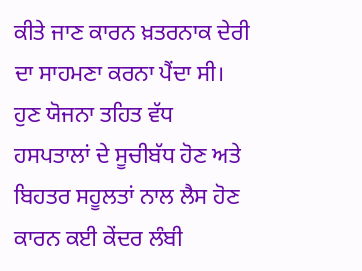ਕੀਤੇ ਜਾਣ ਕਾਰਨ ਖ਼ਤਰਨਾਕ ਦੇਰੀ ਦਾ ਸਾਹਮਣਾ ਕਰਨਾ ਪੈਂਦਾ ਸੀ। ਹੁਣ ਯੋਜਨਾ ਤਹਿਤ ਵੱਧ ਹਸਪਤਾਲਾਂ ਦੇ ਸੂਚੀਬੱਧ ਹੋਣ ਅਤੇ ਬਿਹਤਰ ਸਹੂਲਤਾਂ ਨਾਲ ਲੈਸ ਹੋਣ ਕਾਰਨ ਕਈ ਕੇਂਦਰ ਲੰਬੀ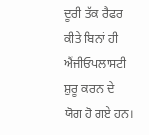ਦੂਰੀ ਤੱਕ ਰੈਫਰ ਕੀਤੇ ਬਿਨਾਂ ਹੀ ਐਂਜੀਓਪਲਾਸਟੀ ਸ਼ੁਰੂ ਕਰਨ ਦੇ ਯੋਗ ਹੋ ਗਏ ਹਨ।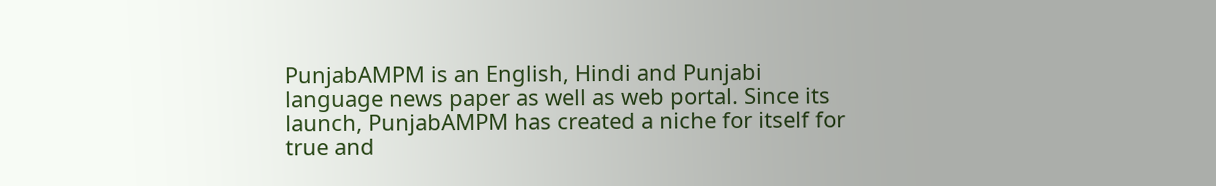PunjabAMPM is an English, Hindi and Punjabi language news paper as well as web portal. Since its launch, PunjabAMPM has created a niche for itself for true and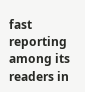fast reporting among its readers in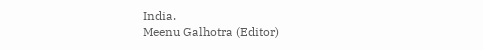India.
Meenu Galhotra (Editor)